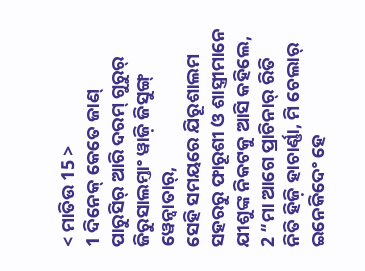< ମାତିଉ 15 >
1 ଦିନେକ୍ କେତେ ଜାଣ୍ ପାରୁସିର୍ ଆରି ଦରମ୍ ଗୁରୁର୍ ଜିରୁସାଲମ୍ତାଂ ୱାଜ଼ି ଜିସୁଙ୍ଗ୍ ୱେନ୍ବାତାର୍,
ସେହି ସମୟରେ ଯିରୂଶାଲମ ସହରରୁ ଫାରୂଶୀ ଓ ଶାସ୍ତ୍ରୀମାନେ ଯୀଶୁଙ୍କ ନିକଟକୁ ଆସି କହିଲେ,
2 “ମା ଆଗେ ପ୍ରାଚିନାର୍ ରିତି ନିତି ହିଜ଼ି ହାଚାର୍ଣ୍ଣା, ମି ଚେଲାର୍ ଇନେକିଦେଂ ହେ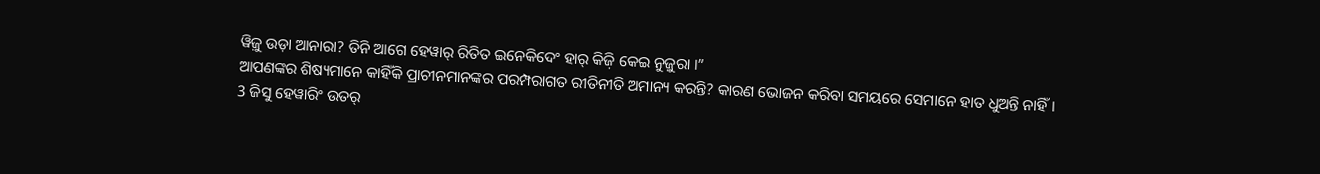ୱିଜ଼ୁ ଉଡ଼ା ଆନାରା? ତିନି ଆଗେ ହେୱାର୍ ରିତିତ ଇନେକିଦେଂ ହାର୍ କିଜ଼ି କେଇ ନୁଜ଼ୁରା ।”
ଆପଣଙ୍କର ଶିଷ୍ୟମାନେ କାହିଁକି ପ୍ରାଚୀନମାନଙ୍କର ପରମ୍ପରାଗତ ରୀତିନୀତି ଅମାନ୍ୟ କରନ୍ତି? କାରଣ ଭୋଜନ କରିବା ସମୟରେ ସେମାନେ ହାତ ଧୁଅନ୍ତି ନାହିଁ।
3 ଜିସୁ ହେୱାରିଂ ଉତର୍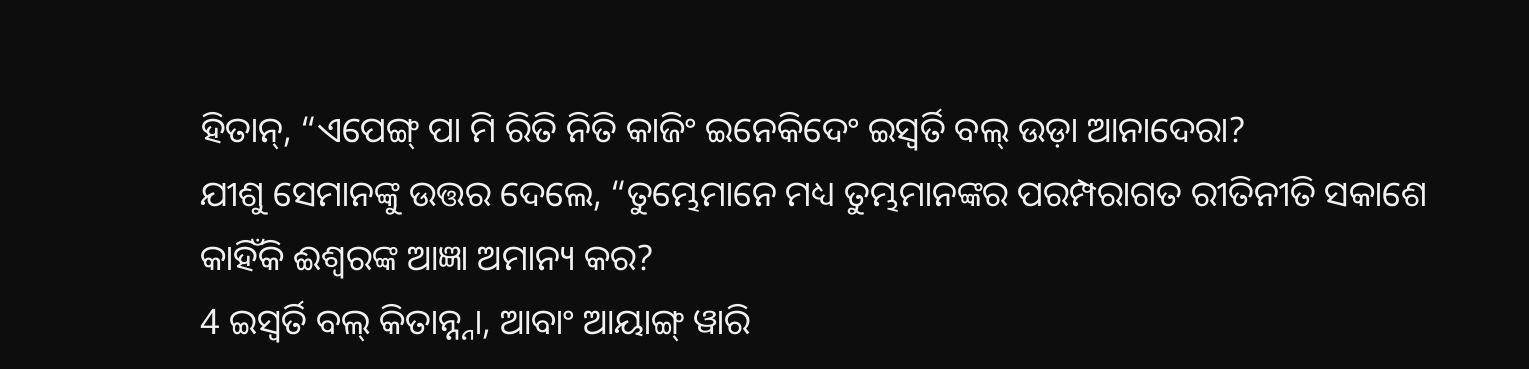ହିତାନ୍, “ଏପେଙ୍ଗ୍ ପା ମି ରିତି ନିତି କାଜିଂ ଇନେକିଦେଂ ଇସ୍ୱର୍ତି ବଲ୍ ଉଡ଼ା ଆନାଦେରା?
ଯୀଶୁ ସେମାନଙ୍କୁ ଉତ୍ତର ଦେଲେ, “ତୁମ୍ଭେମାନେ ମଧ୍ୟ ତୁମ୍ଭମାନଙ୍କର ପରମ୍ପରାଗତ ରୀତିନୀତି ସକାଶେ କାହିଁକି ଈଶ୍ବରଙ୍କ ଆଜ୍ଞା ଅମାନ୍ୟ କର?
4 ଇସ୍ୱର୍ତି ବଲ୍ କିତାନ୍ନ୍ନା, ଆବାଂ ଆୟାଙ୍ଗ୍ ୱାରି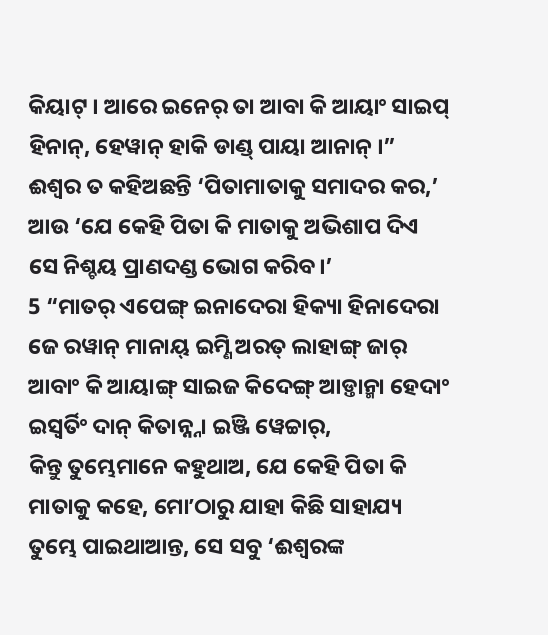କିୟାଟ୍ । ଆରେ ଇନେର୍ ତା ଆବା କି ଆୟାଂ ସାଇପ୍ ହିନାନ୍, ହେୱାନ୍ ହାକି ଡାଣ୍ଡ୍ ପାୟା ଆନାନ୍ ।”
ଈଶ୍ବର ତ କହିଅଛନ୍ତି ‘ପିତାମାତାକୁ ସମାଦର କର,’ ଆଉ ‘ଯେ କେହି ପିତା କି ମାତାକୁ ଅଭିଶାପ ଦିଏ ସେ ନିଶ୍ଚୟ ପ୍ରାଣଦଣ୍ଡ ଭୋଗ କରିବ।’
5 “ମାତର୍ ଏପେଙ୍ଗ୍ ଇନାଦେରା ହିକ୍ୟା ହିନାଦେରା ଜେ ରୱାନ୍ ମାନାୟ୍ ଇମ୍ଣି ଅରତ୍ ଲାହାଙ୍ଗ୍ ଜାର୍ ଆବାଂ କି ଆୟାଙ୍ଗ୍ ସାଇଜ କିଦେଙ୍ଗ୍ ଆଡ଼୍ତାନ୍ମା ହେଦାଂ ଇସ୍ୱର୍ତିଂ ଦାନ୍ କିତାନ୍ନ୍ନା ଇଞ୍ଜି ୱେଚ୍ଚାର୍,
କିନ୍ତୁ ତୁମ୍ଭେମାନେ କହୁଥାଅ, ଯେ କେହି ପିତା କି ମାତାକୁ କହେ, ମୋʼଠାରୁ ଯାହା କିଛି ସାହାଯ୍ୟ ତୁମ୍ଭେ ପାଇଥାଆନ୍ତ, ସେ ସବୁ ‘ଈଶ୍ବରଙ୍କ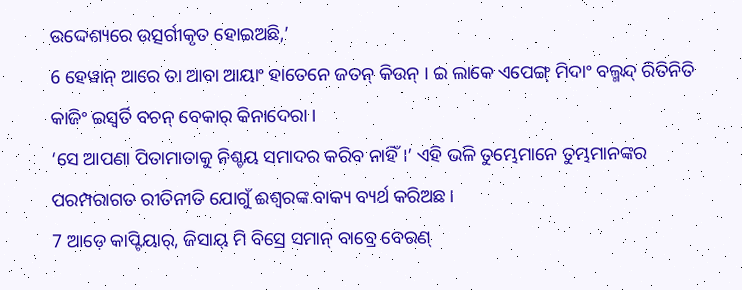ଉଦ୍ଦେଶ୍ୟରେ ଉତ୍ସର୍ଗୀକୃତ ହୋଇଅଛି,’
6 ହେୱାନ୍ ଆରେ ତା ଆବା ଆୟାଂ ହାତେନେ ଜତନ୍ କିଉନ୍ । ଇ ଲାକେ ଏପେଙ୍ଗ୍ ମିଦାଂ ବଲ୍ମନ୍ଦ୍ ରିତିନିତି କାଜିଂ ଇସ୍ୱର୍ତି ବଚନ୍ ବେକାର୍ କିନାଦେରା ।
‘ସେ ଆପଣା ପିତାମାତାକୁ ନିଶ୍ଚୟ ସମାଦର କରିବ ନାହିଁ।’ ଏହି ଭଳି ତୁମ୍ଭେମାନେ ତୁମ୍ଭମାନଙ୍କର ପରମ୍ପରାଗତ ରୀତିନୀତି ଯୋଗୁଁ ଈଶ୍ବରଙ୍କ ବାକ୍ୟ ବ୍ୟର୍ଥ କରିଅଛ।
7 ଆଡ଼େ କାପ୍ଟିୟାର୍, ଜିସାୟ୍ ମି ବିସ୍ରେ ସମାନ୍ ବାବ୍ରେ ବେରଣ୍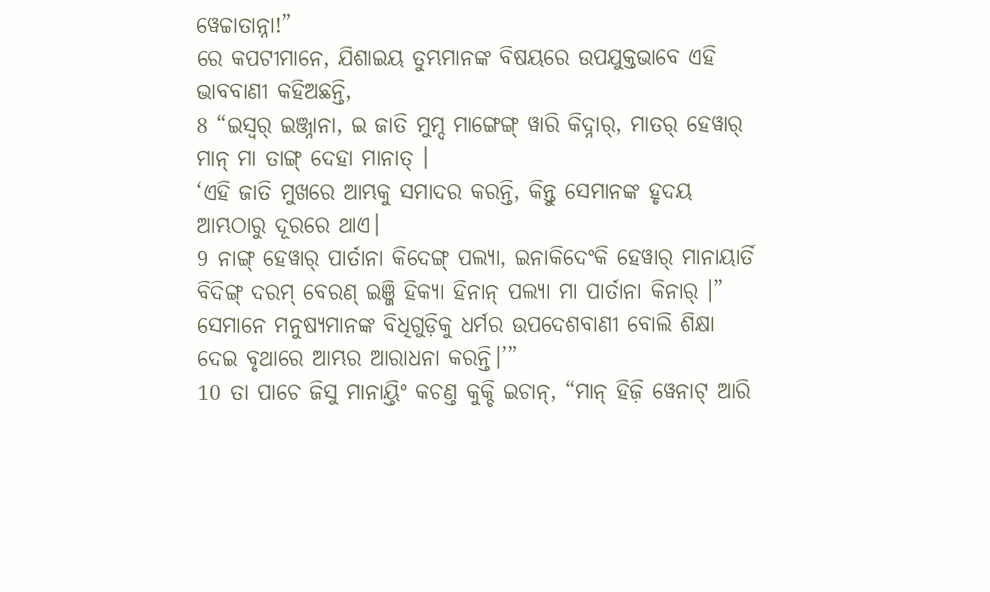ୱେଚ୍ଚାତାନ୍ନା!”
ରେ କପଟୀମାନେ, ଯିଶାଇୟ ତୁମ୍ଭମାନଙ୍କ ବିଷୟରେ ଉପଯୁକ୍ତଭାବେ ଏହି ଭାବବାଣୀ କହିଅଛନ୍ତି,
8 “ଇସ୍ୱର୍ ଇଞ୍ଜ୍ନାନା, ଇ ଜାତି ମୁମ୍ଦ ମାଙ୍ଗେଙ୍ଗ୍ ୱାରି କିଦ୍ନାର୍, ମାତର୍ ହେୱାର୍ ମାନ୍ ମା ତାଙ୍ଗ୍ ଦେହା ମାନାତ୍ ।
‘ଏହି ଜାତି ମୁଖରେ ଆମ୍ଭକୁ ସମାଦର କରନ୍ତି, କିନ୍ତୁ ସେମାନଙ୍କ ହୃଦୟ ଆମ୍ଭଠାରୁ ଦୂରରେ ଥାଏ।
9 ନାଙ୍ଗ୍ ହେୱାର୍ ପାର୍ତାନା କିଦେଙ୍ଗ୍ ପଲ୍ୟା, ଇନାକିଦେଂକି ହେୱାର୍ ମାନାୟାର୍ତି ବିଦିଙ୍ଗ୍ ଦରମ୍ ବେରଣ୍ ଇଞ୍ଜି ହିକ୍ୟା ହିନାନ୍ ପଲ୍ୟା ମା ପାର୍ତାନା କିନାର୍ ।”
ସେମାନେ ମନୁଷ୍ୟମାନଙ୍କ ବିଧିଗୁଡ଼ିକୁ ଧର୍ମର ଉପଦେଶବାଣୀ ବୋଲି ଶିକ୍ଷା ଦେଇ ବୃଥାରେ ଆମ୍ଭର ଆରାଧନା କରନ୍ତି।’”
10 ତା ପାଚେ ଜିସୁ ମାନାୟ୍ତିଂ କଚଣ୍ତ କୁକ୍ଚି ଇଚାନ୍, “ମାନ୍ ହିଜ଼ି ୱେନାଟ୍ ଆରି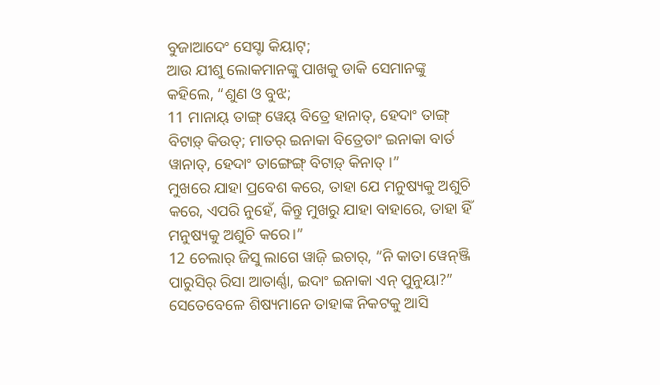ବୁଜାଆଦେଂ ସେସ୍ଟା କିୟାଟ୍;
ଆଉ ଯୀଶୁ ଲୋକମାନଙ୍କୁ ପାଖକୁ ଡାକି ସେମାନଙ୍କୁ କହିଲେ, “ଶୁଣ ଓ ବୁଝ;
11 ମାନାୟ୍ ତାଙ୍ଗ୍ ୱେୟ୍ ବିତ୍ରେ ହାନାତ୍, ହେଦାଂ ତାଙ୍ଗ୍ ବିଟାଡ଼୍ କିଉତ୍; ମାତର୍ ଇନାକା ବିତ୍ରେତାଂ ଇନାକା ବାର୍ତ ୱାନାତ୍, ହେଦାଂ ତାଙ୍ଗେଙ୍ଗ୍ ବିଟାଡ଼୍ କିନାତ୍ ।”
ମୁଖରେ ଯାହା ପ୍ରବେଶ କରେ, ତାହା ଯେ ମନୁଷ୍ୟକୁ ଅଶୁଚି କରେ, ଏପରି ନୁହେଁ, କିନ୍ତୁ ମୁଖରୁ ଯାହା ବାହାରେ, ତାହା ହିଁ ମନୁଷ୍ୟକୁ ଅଶୁଚି କରେ।”
12 ଚେଲାର୍ ଜିସୁ ଲାଗେ ୱାଜ଼ି ଇଚାର୍, “ନି କାତା ୱେନ୍ଞ୍ଜି ପାରୁସିର୍ ରିସା ଆତାର୍ଣ୍ଣା, ଇଦାଂ ଇନାକା ଏନ୍ ପୁନୁୟା?”
ସେତେବେଳେ ଶିଷ୍ୟମାନେ ତାହାଙ୍କ ନିକଟକୁ ଆସି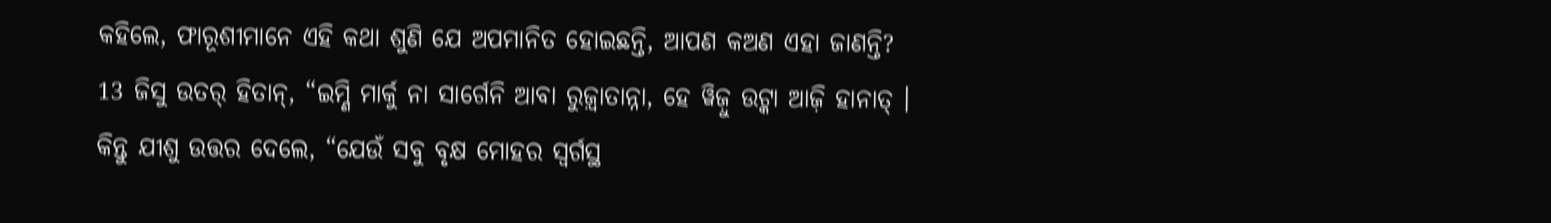କହିଲେ, ଫାରୂଶୀମାନେ ଏହି କଥା ଶୁଣି ଯେ ଅପମାନିତ ହୋଇଛନ୍ତି, ଆପଣ କଅଣ ଏହା ଜାଣନ୍ତି?
13 ଜିସୁ ଉତର୍ ହିତାନ୍, “ଇମ୍ଣି ମାର୍କୁ ନା ସାର୍ଗେନି ଆବା ରୁଜ଼୍ୱାତାନ୍ନା, ହେ ୱିଜ଼ୁ ଉଟ୍କା ଆଜ଼ି ହାନାତ୍ ।
କିନ୍ତୁ ଯୀଶୁ ଉତ୍ତର ଦେଲେ, “ଯେଉଁ ସବୁ ବୃକ୍ଷ ମୋହର ସ୍ୱର୍ଗସ୍ଥ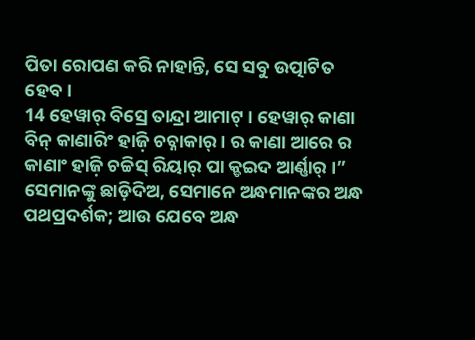ପିତା ରୋପଣ କରି ନାହାନ୍ତି, ସେ ସବୁ ଉତ୍ପାଟିତ ହେବ।
14 ହେୱାର୍ ବିସ୍ରେ ତାନ୍ଦ୍ରା ଆମାଟ୍ । ହେୱାର୍ କାଣା ବିନ୍ କାଣାରିଂ ହାଜ଼ି ଚଚ୍ନାକାର୍ । ର କାଣା ଆରେ ର କାଣାଂ ହାଜ଼ି ଚଚ୍ଚିସ୍ ରିୟାର୍ ପା କ୍ଡଇଦ ଆର୍ଣ୍ଣାର୍ ।”
ସେମାନଙ୍କୁ ଛାଡ଼ିଦିଅ, ସେମାନେ ଅନ୍ଧମାନଙ୍କର ଅନ୍ଧ ପଥପ୍ରଦର୍ଶକ; ଆଉ ଯେବେ ଅନ୍ଧ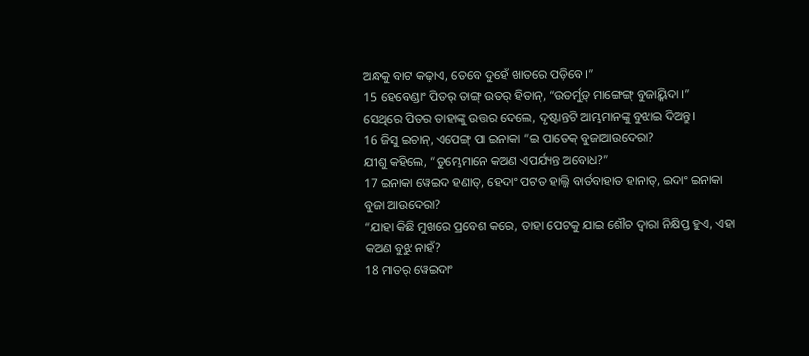ଅନ୍ଧକୁ ବାଟ କଢ଼ାଏ, ତେବେ ଦୁହେଁ ଖାତରେ ପଡ଼ିବେ।”
15 ହେବେଣ୍ଡାଂ ପିତର୍ ତାଙ୍ଗ୍ ଉତର୍ ହିତାନ୍, “ଉତର୍ମୁଡ଼୍ ମାଙ୍ଗେଙ୍ଗ୍ ବୁଜାୟ୍କିଦା ।”
ସେଥିରେ ପିତର ତାହାଙ୍କୁ ଉତ୍ତର ଦେଲେ, ଦୃଷ୍ଟାନ୍ତଟି ଆମ୍ଭମାନଙ୍କୁ ବୁଝାଇ ଦିଅନ୍ତୁ।
16 ଜିସୁ ଇଚାନ୍, ଏପେଙ୍ଗ୍ ପା ଇନାକା “ଇ ପାତେକ୍ ବୁଜାଆଉଦେରା?
ଯୀଶୁ କହିଲେ, “ତୁମ୍ଭେମାନେ କଅଣ ଏପର୍ଯ୍ୟନ୍ତ ଅବୋଧ?”
17 ଇନାକା ୱେଇଦ ହଣାତ୍, ହେଦାଂ ପଟତ ହାଲ୍ଜି ବାର୍ତବାହାତ ହାନାତ୍, ଇଦାଂ ଇନାକା ବୁଜା ଆଉଦେରା?
“ଯାହା କିଛି ମୁଖରେ ପ୍ରବେଶ କରେ, ତାହା ପେଟକୁ ଯାଇ ଶୌଚ ଦ୍ୱାରା ନିକ୍ଷିପ୍ତ ହୁଏ, ଏହା କଅଣ ବୁଝୁ ନାହଁ?
18 ମାତର୍ ୱେଇଦାଂ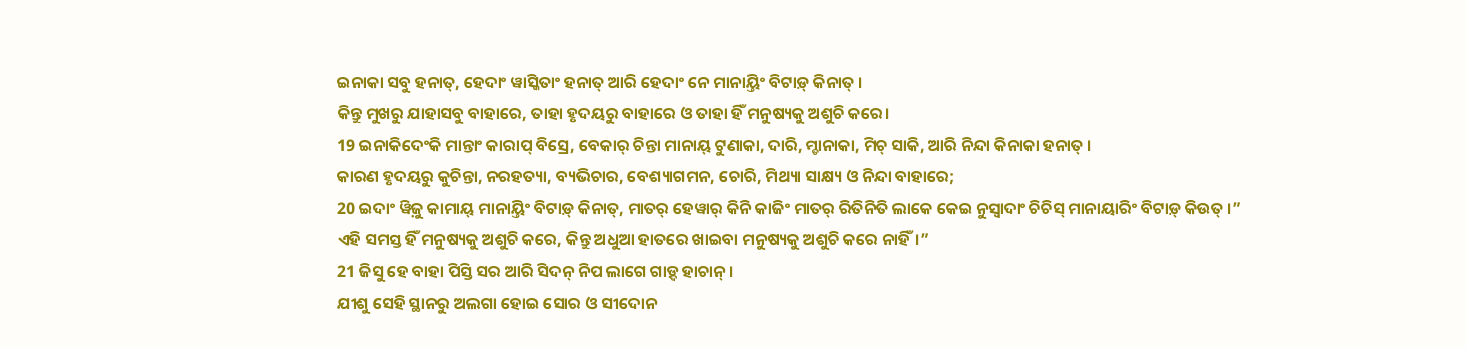ଇନାକା ସବୁ ହନାତ୍, ହେଦାଂ ୱାସ୍କିତାଂ ହନାତ୍ ଆରି ହେଦାଂ ନେ ମାନାୟ୍ତିଂ ବିଟାଡ଼୍ କିନାତ୍ ।
କିନ୍ତୁ ମୁଖରୁ ଯାହାସବୁ ବାହାରେ, ତାହା ହୃଦୟରୁ ବାହାରେ ଓ ତାହା ହିଁ ମନୁଷ୍ୟକୁ ଅଶୁଚି କରେ।
19 ଇନାକିଦେଂକି ମାନ୍ତାଂ କାରାପ୍ ବିସ୍ରେ, ବେକାର୍ ଚିନ୍ତା ମାନାୟ୍ ଟୁଣାକା, ଦାରି, ମ୍ଡାନାକା, ମିଚ୍ ସାକି, ଆରି ନିନ୍ଦା କିନାକା ହନାତ୍ ।
କାରଣ ହୃଦୟରୁ କୁଚିନ୍ତା, ନରହତ୍ୟା, ବ୍ୟଭିଚାର, ବେଶ୍ୟାଗମନ, ଚୋରି, ମିଥ୍ୟା ସାକ୍ଷ୍ୟ ଓ ନିନ୍ଦା ବାହାରେ;
20 ଇଦାଂ ୱିଜ଼ୁ କାମାୟ୍ ମାନାୟ୍ତିଂ ବିଟାଡ଼୍ କିନାତ୍, ମାତର୍ ହେୱାର୍ କିନି କାଜିଂ ମାତର୍ ରିତିନିତି ଲାକେ କେଇ ନୁସ୍ୱାଦାଂ ଚିଚିସ୍ ମାନାୟାରିଂ ବିଟାଡ଼୍ କିଉତ୍ ।”
ଏହି ସମସ୍ତ ହିଁ ମନୁଷ୍ୟକୁ ଅଶୁଚି କରେ, କିନ୍ତୁ ଅଧୁଆ ହାତରେ ଖାଇବା ମନୁଷ୍ୟକୁ ଅଶୁଚି କରେ ନାହିଁ।”
21 ଜିସୁ ହେ ବାହା ପିସ୍ତି ସର ଆରି ସିଦନ୍ ନିପ ଲାଗେ ଗାଡ଼୍ଦ ହାଚାନ୍ ।
ଯୀଶୁ ସେହି ସ୍ଥାନରୁ ଅଲଗା ହୋଇ ସୋର ଓ ସୀଦୋନ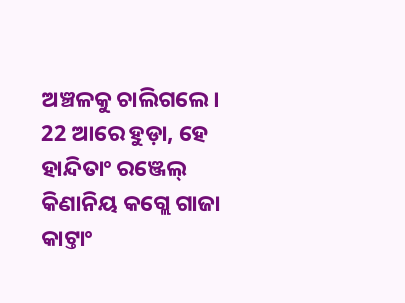ଅଞ୍ଚଳକୁ ଚାଲିଗଲେ।
22 ଆରେ ହୁଡ଼ା, ହେ ହାନ୍ଦିତାଂ ରଞ୍ଜେଲ୍ କିଣାନିୟ କଗ୍ଲେ ଗାଜା କାଟ୍ତାଂ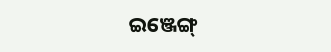ଇଞ୍ଜେଙ୍ଗ୍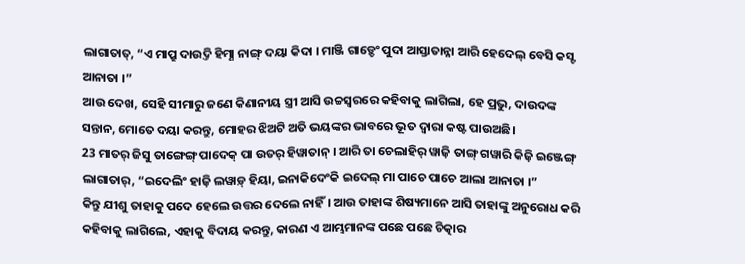ଲାଗାତାତ୍, “ଏ ମାପ୍ରୁ ଦାଉଦ୍ତି ହିମ୍ଣା ନାଙ୍ଗ୍ ଦୟା କିଦା । ମାଞ୍ଜି ଗାଡ଼୍ଚେଂ ପୁଦା ଆସ୍ତାତାନ୍ନା ଆରି ହେଦେଲ୍ ବେସି କସ୍ଟ ଆନାତା ।”
ଆଉ ଦେଖ, ସେହି ସୀମାରୁ ଜଣେ କିଣାନୀୟ ସ୍ତ୍ରୀ ଆସି ଉଚ୍ଚସ୍ୱରରେ କହିବାକୁ ଲାଗିଲା, ହେ ପ୍ରଭୁ, ଦାଉଦଙ୍କ ସନ୍ତାନ, ମୋତେ ଦୟା କରନ୍ତୁ, ମୋହର ଝିଅଟି ଅତି ଭୟଙ୍କର ଭାବରେ ଭୂତ ଦ୍ୱାରା କଷ୍ଟ ପାଉଅଛି।
23 ମାତର୍ ଜିସୁ ତାଙ୍ଗେଙ୍ଗ୍ ପାଦେକ୍ ପା ଉତର୍ ହିୱାତାନ୍ । ଆରି ତା ଚେଲାହିର୍ ୱାଜ଼ି ତାଙ୍ଗ୍ ଗୱାରି କିଜ଼ି ଇଞ୍ଜେଙ୍ଗ୍ ଲାଗାତାର୍, “ଇଦେଲିଂ ହାଜ଼ି ଲୱାଡ଼୍ ହିୟା, ଇନାକିଦେଂକି ଇଦେଲ୍ ମା ପାଚେ ପାଚେ ଆଲା ଆନାତା ।”
କିନ୍ତୁ ଯୀଶୁ ତାହାକୁ ପଦେ ହେଲେ ଉତ୍ତର ଦେଲେ ନାହିଁ। ଆଉ ତାହାଙ୍କ ଶିଷ୍ୟମାନେ ଆସି ତାହାଙ୍କୁ ଅନୁରୋଧ କରି କହିବାକୁ ଲାଗିଲେ, ଏହାକୁ ବିଦାୟ କରନ୍ତୁ, କାରଣ ଏ ଆମ୍ଭମାନଙ୍କ ପଛେ ପଛେ ଚିତ୍କାର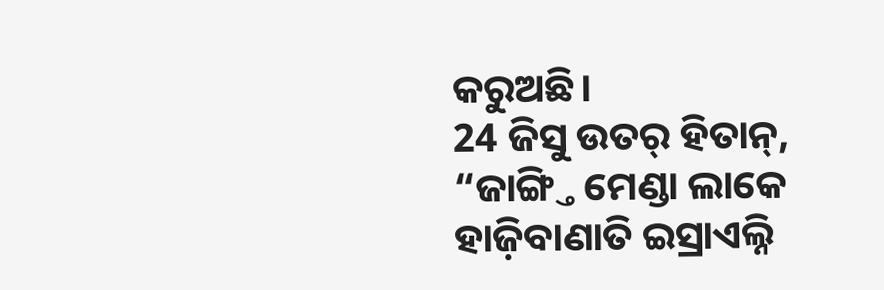କରୁଅଛି।
24 ଜିସୁ ଉତର୍ ହିତାନ୍, “ଜାଙ୍ଗ୍ତି ମେଣ୍ଡା ଲାକେ ହାଜ଼ିବାଣାତି ଇସ୍ରାଏଲ୍ନି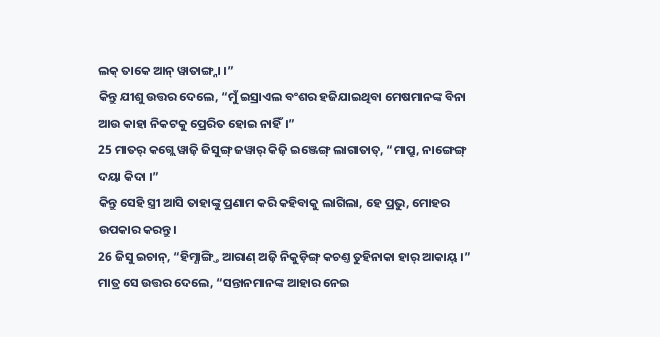ଲକ୍ ତାକେ ଆନ୍ ୱାତାଙ୍ଗ୍ନା ।”
କିନ୍ତୁ ଯୀଶୁ ଉତ୍ତର ଦେଲେ, “ମୁଁ ଇସ୍ରାଏଲ ବଂଶର ହଜିଯାଇଥିବା ମେଷମାନଙ୍କ ବିନା ଆଉ କାହା ନିକଟକୁ ପ୍ରେରିତ ହୋଇ ନାହିଁ।”
25 ମାତର୍ କଗ୍ଲେ ୱାଜ଼ି ଜିସୁଙ୍ଗ୍ ଜୱାର୍ କିଜ଼ି ଇଞ୍ଜେଙ୍ଗ୍ ଲାଗାତାତ୍, “ମାପ୍ରୁ, ନାଙ୍ଗେଙ୍ଗ୍ ଦୟା କିଦା ।”
କିନ୍ତୁ ସେହି ସ୍ତ୍ରୀ ଆସି ତାହାଙ୍କୁ ପ୍ରଣାମ କରି କହିବାକୁ ଲାଗିଲା, ହେ ପ୍ରଭୁ, ମୋହର ଉପକାର କରନ୍ତୁ।
26 ଜିସୁ ଇଚାନ୍, “ହିମ୍ଣାଙ୍ଗ୍ତି ଆରାଣ୍ ଅଜ଼ି ନିକୁଡ଼ିଙ୍ଗ୍ କଚଣ୍ତ ତୁହିନାକା ହାର୍ ଆକାୟ୍ ।”
ମାତ୍ର ସେ ଉତ୍ତର ଦେଲେ, “ସନ୍ତାନମାନଙ୍କ ଆହାର ନେଇ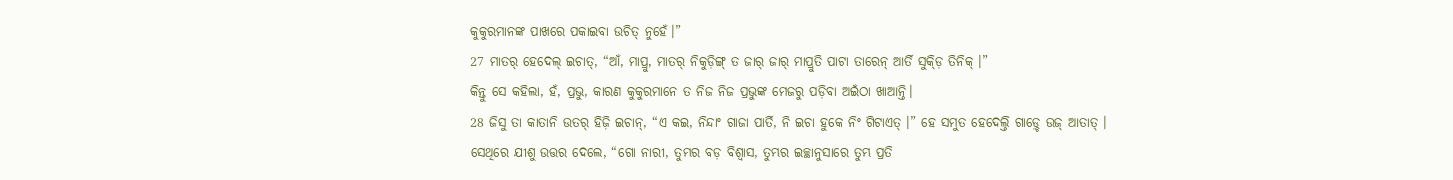କୁକୁରମାନଙ୍କ ପାଖରେ ପକାଇବା ଉଚିତ୍ ନୁହେଁ।”
27 ମାତର୍ ହେଦେଲ୍ ଇଚାତ୍, “ଆଁ, ମାପ୍ରୁ, ମାତର୍ ନିକୁଡ଼ିଙ୍ଗ୍ ତ ଜାର୍ ଜାର୍ ମାପ୍ରୁତି ପାଟା ତାରେନ୍ ଆର୍ତି ସୁକ୍ଡ଼ି ତିନିକ୍ ।”
କିନ୍ତୁ ସେ କହିଲା, ହଁ, ପ୍ରଭୁ, କାରଣ କୁକୁରମାନେ ତ ନିଜ ନିଜ ପ୍ରଭୁଙ୍କ ମେଜରୁ ପଡ଼ିବା ଅଇଁଠା ଖାଆନ୍ତି।
28 ଜିସୁ ତା କାତାନି ଉତର୍ ହିଜ଼ି ଇଚାନ୍, “ଏ କଇ, ନିନ୍ଦାଂ ଗାଜା ପାର୍ତି, ନି ଇଚା ହୁକେ ନିଂ ଗିଟାଏତ୍ ।” ହେ ସମୁତ ହେଦେଲ୍ତି ଗାଡ଼୍ଚେ ଉଜ୍ ଆତାତ୍ ।
ସେଥିରେ ଯୀଶୁ ଉତ୍ତର ଦେଲେ, “ଗୋ ନାରୀ, ତୁମ୍ଭର ବଡ଼ ବିଶ୍ୱାସ, ତୁମ୍ଭର ଇଚ୍ଛାନୁସାରେ ତୁମ୍ଭ ପ୍ରତି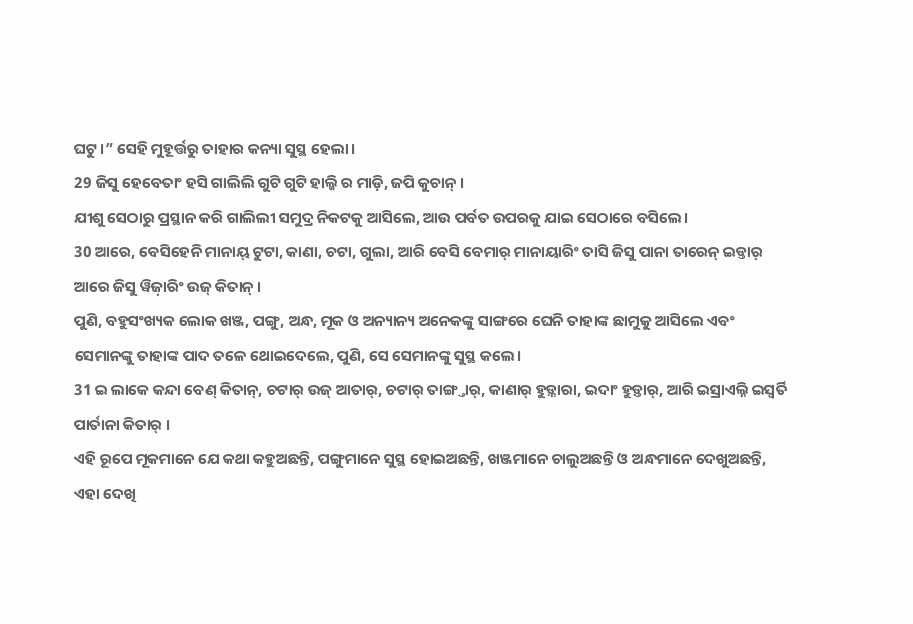ଘଟୁ।” ସେହି ମୁହୂର୍ତ୍ତରୁ ତାହାର କନ୍ୟା ସୁସ୍ଥ ହେଲା।
29 ଜିସୁ ହେବେତାଂ ହସି ଗାଲିଲି ଗୁଟି ଗୁଟି ହାଲ୍ଜି ର ମାଡ଼ି, ଜପି କୁଚାନ୍ ।
ଯୀଶୁ ସେଠାରୁ ପ୍ରସ୍ଥାନ କରି ଗାଲିଲୀ ସମୁଦ୍ର ନିକଟକୁ ଆସିଲେ, ଆଉ ପର୍ବତ ଉପରକୁ ଯାଇ ସେଠାରେ ବସିଲେ।
30 ଆରେ, ବେସିହେନି ମାନାୟ୍ ଟୁଟା, କାଣା, ଚଟା, ଗୁଲା, ଆରି ବେସି ବେମାର୍ ମାନାୟାରିଂ ତାସି ଜିସୁ ପାନା ତାରେନ୍ ଇଡ୍ତାର୍ ଆରେ ଜିସୁ ୱିଜ଼ାରିଂ ଉଜ୍ କିତାନ୍ ।
ପୁଣି, ବହୁସଂଖ୍ୟକ ଲୋକ ଖଞ୍ଜ, ପଙ୍ଗୁ, ଅନ୍ଧ, ମୂକ ଓ ଅନ୍ୟାନ୍ୟ ଅନେକଙ୍କୁ ସାଙ୍ଗରେ ଘେନି ତାହାଙ୍କ ଛାମୁକୁ ଆସିଲେ ଏବଂ ସେମାନଙ୍କୁ ତାହାଙ୍କ ପାଦ ତଳେ ଥୋଇଦେଲେ, ପୁଣି, ସେ ସେମାନଙ୍କୁ ସୁସ୍ଥ କଲେ।
31 ଇ ଲାକେ କନ୍ଦା ବେଣ୍ କିତାନ୍, ଚଟାର୍ ଉଜ୍ ଆତାର୍, ଚଟାର୍ ତାଙ୍ଗ୍ତାର୍, କାଣାର୍ ହୁଡ଼୍ନାରା, ଇଦାଂ ହୁଡ଼୍ତାର୍, ଆରି ଇସ୍ରାଏଲ୍ନି ଇସ୍ୱର୍ତି ପାର୍ତାନା କିତାର୍ ।
ଏହି ରୂପେ ମୂକମାନେ ଯେ କଥା କହୁଅଛନ୍ତି, ପଙ୍ଗୁମାନେ ସୁସ୍ଥ ହୋଇଅଛନ୍ତି, ଖଞ୍ଜମାନେ ଚାଲୁଅଛନ୍ତି ଓ ଅନ୍ଧମାନେ ଦେଖୁଅଛନ୍ତି, ଏହା ଦେଖି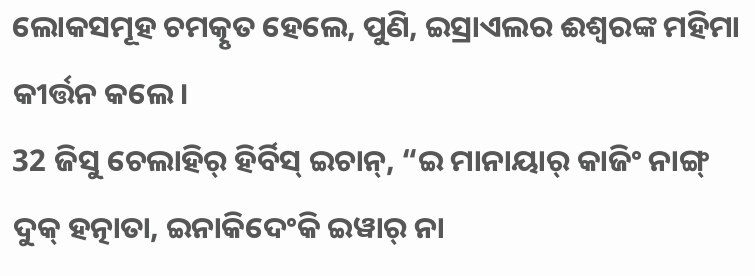ଲୋକସମୂହ ଚମତ୍କୃତ ହେଲେ, ପୁଣି, ଇସ୍ରାଏଲର ଈଶ୍ବରଙ୍କ ମହିମା କୀର୍ତ୍ତନ କଲେ।
32 ଜିସୁ ଚେଲାହିର୍ ହିର୍ବିସ୍ ଇଚାନ୍, “ଇ ମାନାୟାର୍ କାଜିଂ ନାଙ୍ଗ୍ ଦୁକ୍ ହତ୍ନାତା, ଇନାକିଦେଂକି ଇୱାର୍ ନା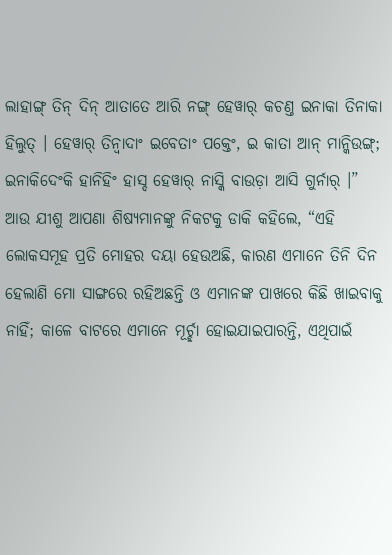ଲାହାଙ୍ଗ୍ ତିନ୍ ଦିନ୍ ଆତାତେ ଆରି ନଙ୍ଗ୍ ହେୱାର୍ କଚଣ୍ତ ଇନାକା ତିନାକା ହିଲୁତ୍ । ହେୱାର୍ ତିନ୍ୱାଦାଂ ଇବେତାଂ ପକ୍ତେଂ, ଇ କାତା ଆନ୍ ମାନ୍କିଉଙ୍ଗ୍; ଇନାକିଦେଂକି ହାନିହିଂ ହାସ୍ଦ ହେୱାର୍ ନାସ୍କି ବାଉଡ଼ା ଆସି ଗୁର୍ନାର୍ ।”
ଆଉ ଯୀଶୁ ଆପଣା ଶିଷ୍ୟମାନଙ୍କୁ ନିକଟକୁ ଡାକି କହିଲେ, “ଏହି ଲୋକସମୂହ ପ୍ରତି ମୋହର ଦୟା ହେଉଅଛି, କାରଣ ଏମାନେ ତିନି ଦିନ ହେଲାଣି ମୋ ସାଙ୍ଗରେ ରହିଅଛନ୍ତି ଓ ଏମାନଙ୍କ ପାଖରେ କିଛି ଖାଇବାକୁ ନାହିଁ; କାଳେ ବାଟରେ ଏମାନେ ମୂର୍ଚ୍ଛା ହୋଇଯାଇପାରନ୍ତି, ଏଥିପାଇଁ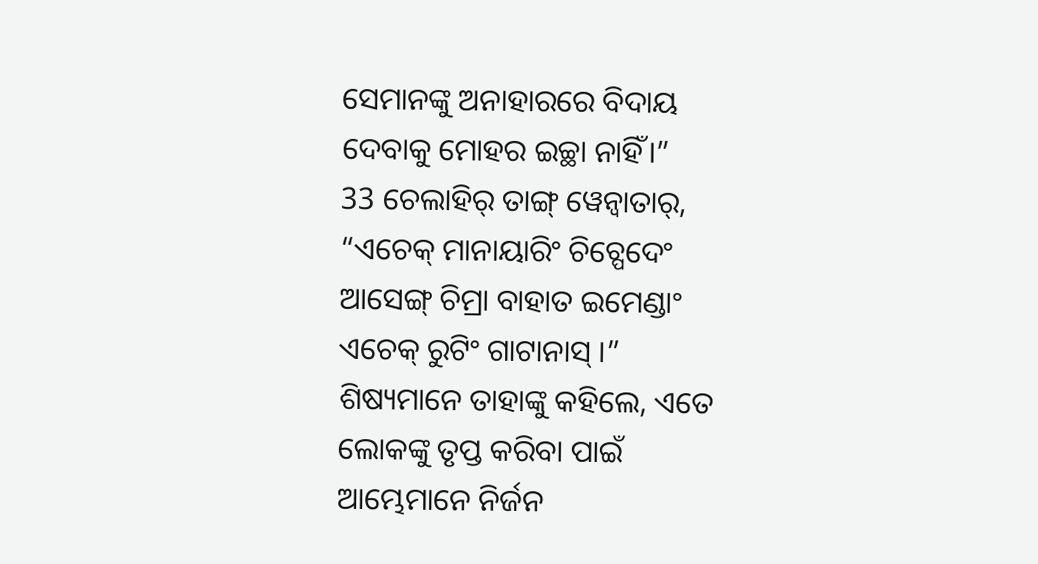ସେମାନଙ୍କୁ ଅନାହାରରେ ବିଦାୟ ଦେବାକୁ ମୋହର ଇଚ୍ଛା ନାହିଁ।”
33 ଚେଲାହିର୍ ତାଙ୍ଗ୍ ୱେନ୍ବାତାର୍, “ଏଚେକ୍ ମାନାୟାରିଂ ଚିଚ୍ପେଦେଂ ଆସେଙ୍ଗ୍ ଚିମ୍ରା ବାହାତ ଇମେଣ୍ଡାଂ ଏଚେକ୍ ରୁଟିଂ ଗାଟାନାସ୍ ।”
ଶିଷ୍ୟମାନେ ତାହାଙ୍କୁ କହିଲେ, ଏତେ ଲୋକଙ୍କୁ ତୃପ୍ତ କରିବା ପାଇଁ ଆମ୍ଭେମାନେ ନିର୍ଜନ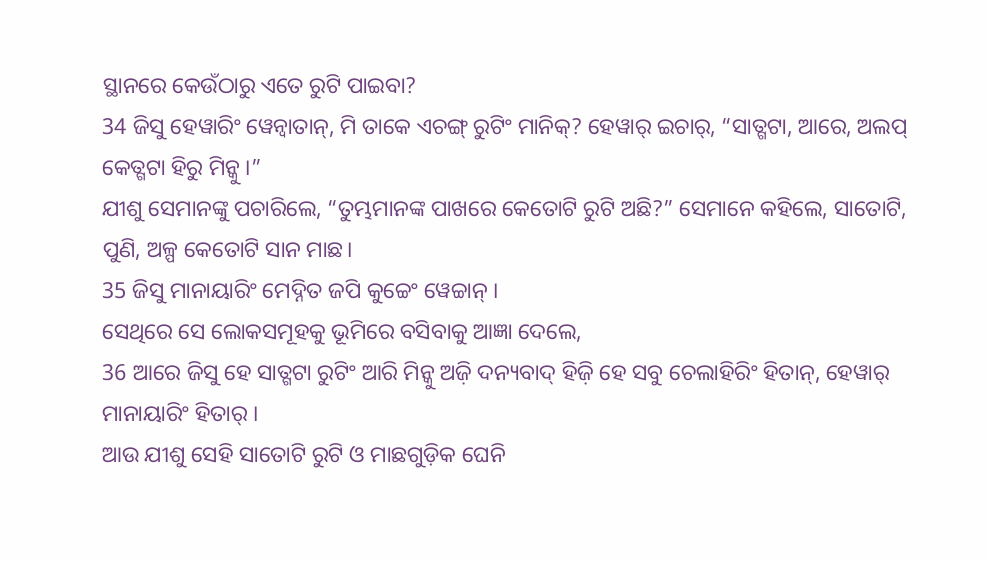ସ୍ଥାନରେ କେଉଁଠାରୁ ଏତେ ରୁଟି ପାଇବା?
34 ଜିସୁ ହେୱାରିଂ ୱେନ୍ବାତାନ୍, ମି ତାକେ ଏଚଙ୍ଗ୍ ରୁଟିଂ ମାନିକ୍? ହେୱାର୍ ଇଚାର୍, “ସାତ୍ଗଟା, ଆରେ, ଅଲପ୍ କେତ୍ଗଟା ହିରୁ ମିନ୍କୁ ।”
ଯୀଶୁ ସେମାନଙ୍କୁ ପଚାରିଲେ, “ତୁମ୍ଭମାନଙ୍କ ପାଖରେ କେତୋଟି ରୁଟି ଅଛି?” ସେମାନେ କହିଲେ, ସାତୋଟି, ପୁଣି, ଅଳ୍ପ କେତୋଟି ସାନ ମାଛ।
35 ଜିସୁ ମାନାୟାରିଂ ମେଦ୍ନିତ ଜପି କୁଚ୍ଚେଂ ୱେଚ୍ଚାନ୍ ।
ସେଥିରେ ସେ ଲୋକସମୂହକୁ ଭୂମିରେ ବସିବାକୁ ଆଜ୍ଞା ଦେଲେ,
36 ଆରେ ଜିସୁ ହେ ସାତ୍ଗଟା ରୁଟିଂ ଆରି ମିନ୍କୁ ଅଜ଼ି ଦନ୍ୟବାଦ୍ ହିଜ଼ି ହେ ସବୁ ଚେଲାହିରିଂ ହିତାନ୍, ହେୱାର୍ ମାନାୟାରିଂ ହିତାର୍ ।
ଆଉ ଯୀଶୁ ସେହି ସାତୋଟି ରୁଟି ଓ ମାଛଗୁଡ଼ିକ ଘେନି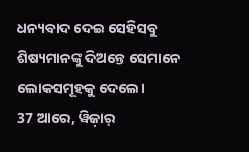ଧନ୍ୟବାଦ ଦେଇ ସେହିସବୁ ଶିଷ୍ୟମାନଙ୍କୁ ଦିଅନ୍ତେ ସେମାନେ ଲୋକସମୂହକୁ ଦେଲେ।
37 ଆରେ, ୱିଜ଼ାର୍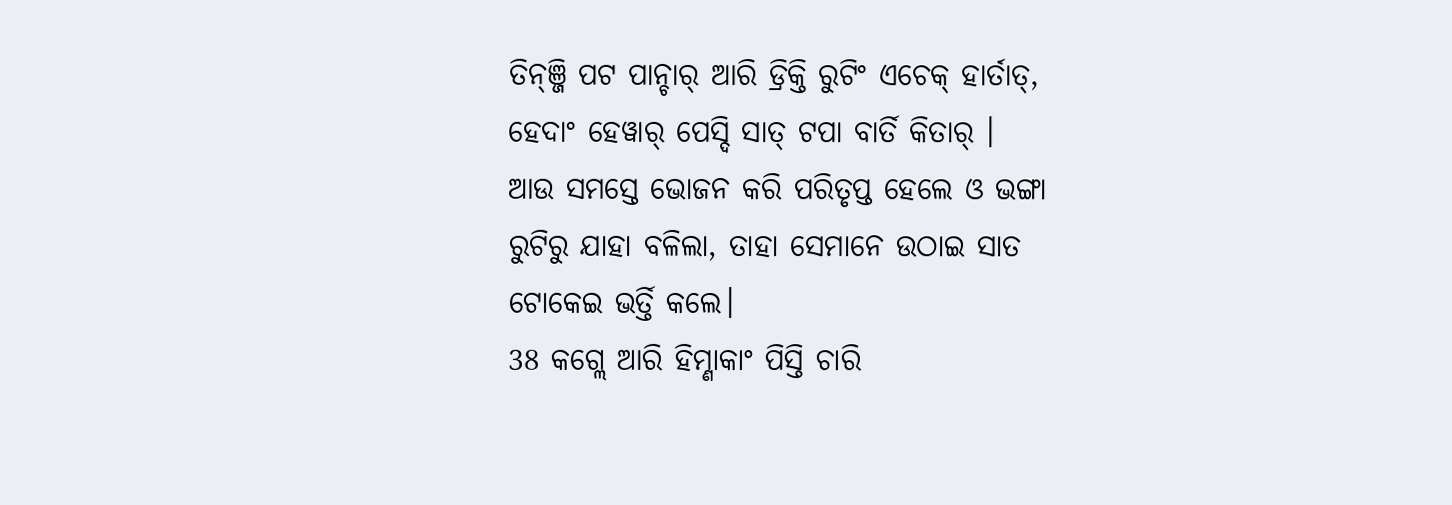ତିନ୍ଞ୍ଜି ପଟ ପାନ୍ଚାର୍ ଆରି ଡ୍ରିକ୍ତି ରୁଟିଂ ଏଚେକ୍ ହାର୍ତାତ୍, ହେଦାଂ ହେୱାର୍ ପେସ୍ଦି ସାତ୍ ଟପା ବାର୍ତି କିତାର୍ ।
ଆଉ ସମସ୍ତେ ଭୋଜନ କରି ପରିତୃପ୍ତ ହେଲେ ଓ ଭଙ୍ଗା ରୁଟିରୁ ଯାହା ବଳିଲା, ତାହା ସେମାନେ ଉଠାଇ ସାତ ଟୋକେଇ ଭର୍ତ୍ତି କଲେ।
38 କଗ୍ଲେ ଆରି ହିମ୍ଣାକାଂ ପିସ୍ତି ଚାରି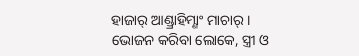ହାଜାର୍ ଆଣ୍ଡ୍ରାହିମ୍ଣାଂ ମାଚାର୍ ।
ଭୋଜନ କରିବା ଲୋକେ, ସ୍ତ୍ରୀ ଓ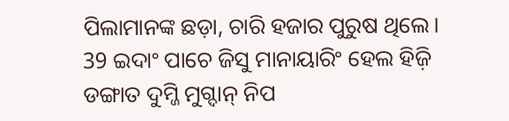ପିଲାମାନଙ୍କ ଛଡ଼ା, ଚାରି ହଜାର ପୁରୁଷ ଥିଲେ।
39 ଇଦାଂ ପାଚେ ଜିସୁ ମାନାୟାରିଂ ହେଲ ହିଜ଼ି ଡଙ୍ଗାତ ଦୁମ୍ଜି ମୁଗ୍ଦାନ୍ ନିପ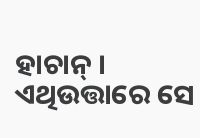ହାଚାନ୍ ।
ଏଥିଉତ୍ତାରେ ସେ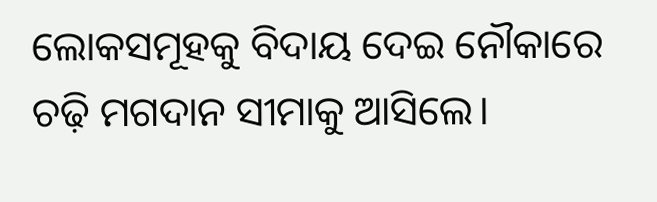ଲୋକସମୂହକୁ ବିଦାୟ ଦେଇ ନୌକାରେ ଚଢ଼ି ମଗଦାନ ସୀମାକୁ ଆସିଲେ।